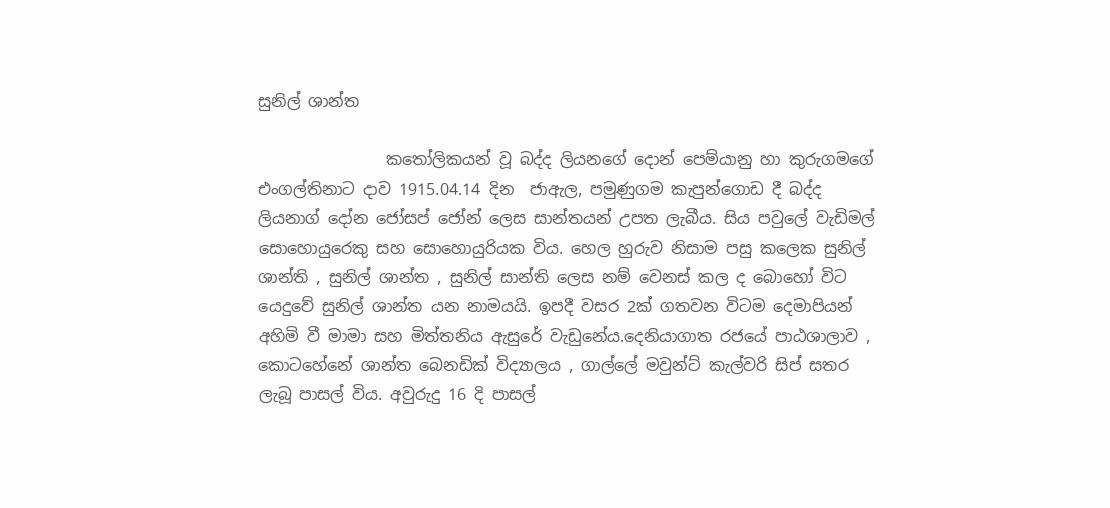සුනිල් ශාන්ත

                කතෝලිකයන් වූ බද්ද ලියනගේ දොන් පෙම්යානු හා කුරුගමගේ එංගල්තිනාට දාව 1915.04.14 දින  ජාඇල, පමුණුගම කැපුන්ගොඩ දී බද්ද ලියනාග් දෝන ජෝසප් ජෝන් ලෙස සාන්තයන් උපත ලැබීය. සිය පවුලේ වැඩිමල් සොහොයුරෙකු සහ සොහොයුරියක විය. හෙල හුරුව නිසාම පසු කලෙක සුනිල් ශාන්ති , සුනිල් ශාන්ත , සුනිල් සාන්ති ලෙස නම් වෙනස් කල ද බොහෝ විට යෙදුවේ සුනිල් ශාන්ත යන නාමයයි. ඉපදී වසර 2ක් ගතවන විටම දෙමාපියන් අහිමි වී මාමා සහ මිත්තනිය ඇසුරේ වැඩුනේය.දෙනියාගාත රජයේ පාඨශාලාව , කොටහේනේ ශාන්ත බෙනඩික් විද්‍යාලය , ගාල්ලේ මවුන්ට් කැල්වරි සිප් සතර ලැබූ පාසල් විය. අවුරුදු 16 දි පාසල්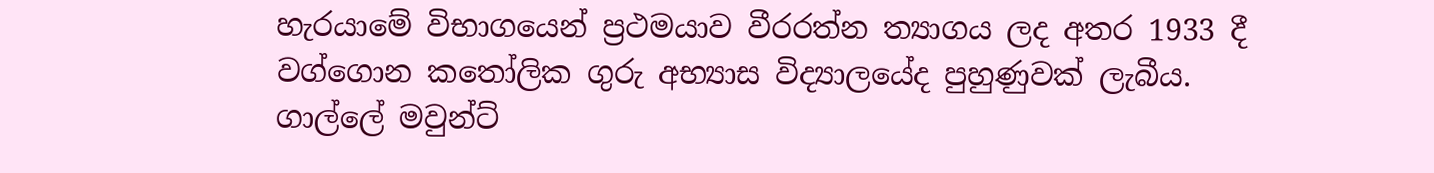හැරයාමේ විභාගයෙන් ප්‍රථමයාව වීරරත්න ත්‍යාගය ලද අතර 1933 දී වග්ගොන කතෝලික ගුරු අභ්‍යාස විද්‍යාලයේද පුහුණුවක් ලැබීය. ගාල්ලේ මවුන්ට්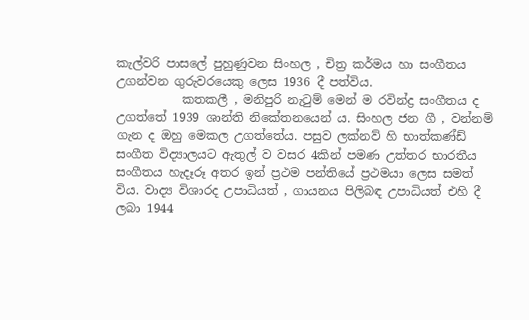කැල්වරි පාසලේ පුහුණුවන සිංහල , චිත්‍ර කර්මය හා සංගීතය උගන්වන ගුරුවරයෙකු ලෙස 1936 දී පත්විය.
           කතකලී , මනිපුරි නැටුම් මෙන් ම රවින්ද්‍ර සංගීතය ද උගත්තේ 1939 ශාන්ති නිකේතනයෙන් ය. සිංහල ජන ගී , වන්නම් ගැන ද ඔහු මෙකල උගත්තේය. පසුව ලක්නව් හි භාත්කණ්ඩ් සංගීත විද්‍යාලයට ඇතුල් ව වසර 4කින් පමණ උත්තර භාරතීය සංගීතය හැදෑරූ අතර ඉන් ප්‍රථම පන්තියේ ප්‍රථමයා ලෙස සමත් විය. වාද්‍ය විශාරද උපාධියත් , ගායනය පිලිබඳ උපාධියත් එහි දී ලබා 1944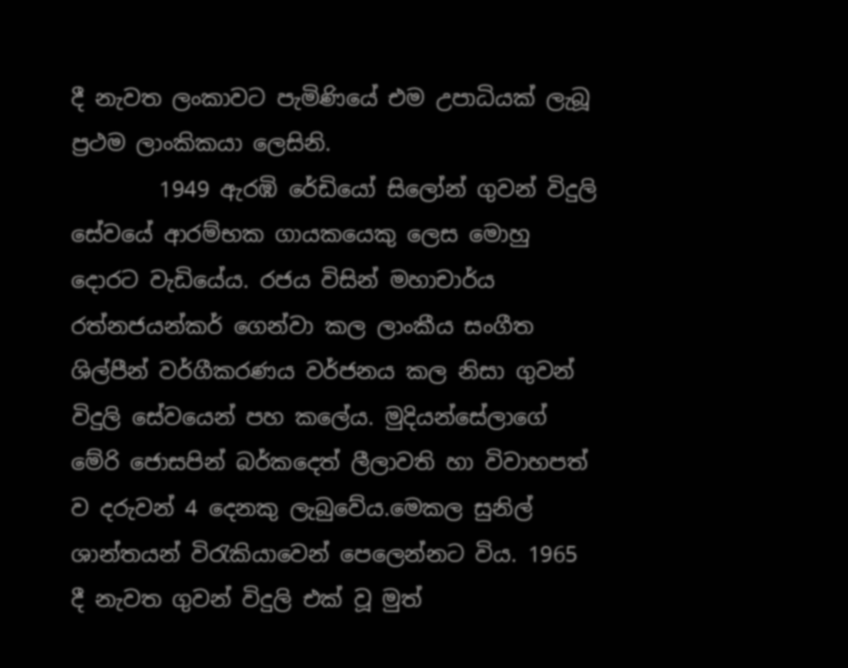දී නැවත ලංකාවට පැමිණියේ එම උපාධියක් ලැබූ ප්‍රථම ලාංකිකයා ලෙසිනි.
        1949 ඇරඹි රේඩියෝ සිලෝන් ගුවන් විදුලි සේවයේ ආරම්භක ගායකයෙකු ලෙස මොහු දොරට වැඩියේය. රජය විසින් මහාචාර්ය රත්නජයන්කර් ගෙන්වා කල ලාංකීය සංගීත ශිල්පීන් වර්ගීකරණය වර්ජනය කල නිසා ගුවන් විදුලි සේවයෙන් පහ කලේය. මුදියන්සේලාගේ මේරි ජොසපින් බර්කදෙත් ලීලාවති හා විවාහපත් ව දරුවන් 4 දෙනකු ලැබුවේය.මෙකල සුනිල් ශාන්තයන් විරැකියාවෙන් පෙලෙන්නට විය. 1965 දී නැවත ගුවන් විදුලි එක් වූ මුත්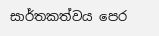සාර්තකත්වය පෙර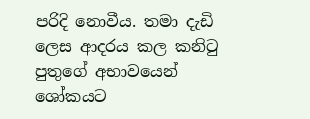පරිදි නොවීය. තමා දැඩි ලෙස ආදරය කල කනිටු පුතුගේ අභාවයෙන් ශෝකයට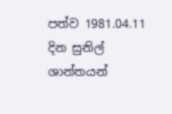පත්ව 1981.04.11 දින සුනිල් ශාන්තයන්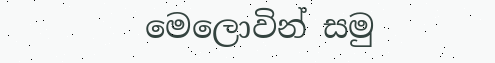මෙලොවින් සමු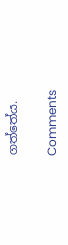ගත්තේය.

Comments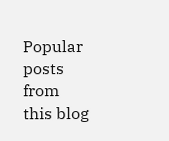Popular posts from this blog